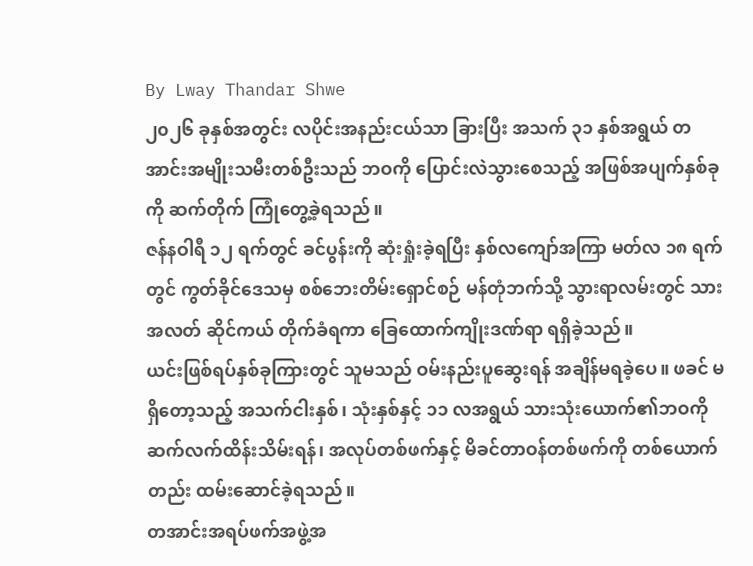By Lway Thandar Shwe
၂၀၂၆ ခုနှစ်အတွင်း လပိုင်းအနည်းငယ်သာ ခြားပြီး အသက် ၃၁ နှစ်အရွယ် တအာင်းအမျိုးသမီးတစ်ဦးသည် ဘဝကို ပြောင်းလဲသွားစေသည့် အဖြစ်အပျက်နှစ်ခုကို ဆက်တိုက် ကြုံတွေ့ခဲ့ရသည်။
ဇန်နဝါရီ ၁၂ ရက်တွင် ခင်ပွန်းကို ဆုံးရှုံးခဲ့ရပြီး နှစ်လကျော်အကြာ မတ်လ ၁၈ ရက်တွင် ကွတ်ခိုင်ဒေသမှ စစ်ဘေးတိမ်းရှောင်စဉ် မန်တုံဘက်သို့ သွားရာလမ်းတွင် သားအလတ် ဆိုင်ကယ် တိုက်ခံရကာ ခြေထောက်ကျိုးဒဏ်ရာ ရရှိခဲ့သည်။
ယင်းဖြစ်ရပ်နှစ်ခုကြားတွင် သူမသည် ဝမ်းနည်းပူဆွေးရန် အချိန်မရခဲ့ပေ။ ဖခင် မရှိတော့သည့် အသက်ငါးနှစ်၊ သုံးနှစ်နှင့် ၁၁ လအရွယ် သားသုံးယောက်၏ဘဝကို ဆက်လက်ထိန်းသိမ်းရန်၊ အလုပ်တစ်ဖက်နှင့် မိခင်တာဝန်တစ်ဖက်ကို တစ်ယောက်တည်း ထမ်းဆောင်ခဲ့ရသည်။
တအာင်းအရပ်ဖက်အဖွဲ့အ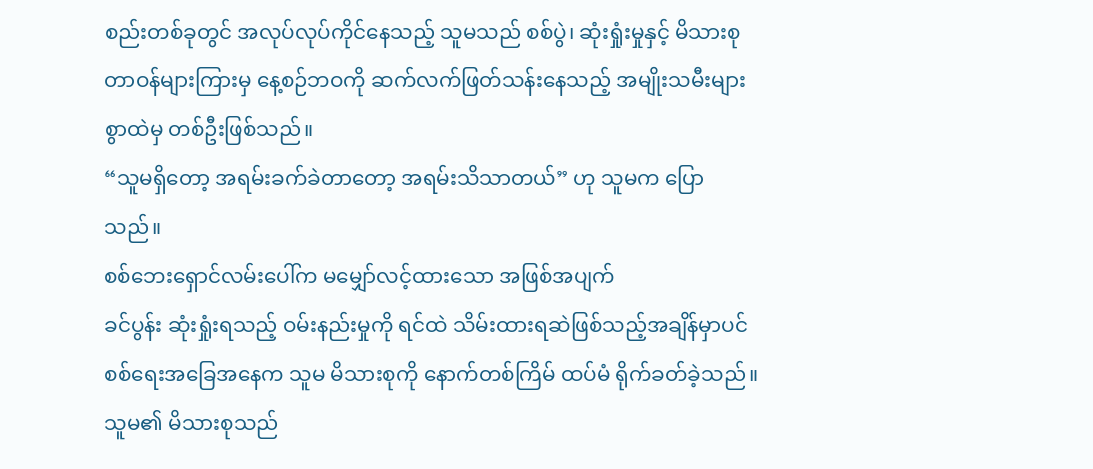စည်းတစ်ခုတွင် အလုပ်လုပ်ကိုင်နေသည့် သူမသည် စစ်ပွဲ၊ ဆုံးရှုံးမှုနှင့် မိသားစုတာဝန်များကြားမှ နေ့စဉ်ဘဝကို ဆက်လက်ဖြတ်သန်းနေသည့် အမျိုးသမီးများစွာထဲမှ တစ်ဦးဖြစ်သည်။
“သူမရှိတော့ အရမ်းခက်ခဲတာတော့ အရမ်းသိသာတယ်” ဟု သူမက ပြောသည်။
စစ်ဘေးရှောင်လမ်းပေါ်က မမျှော်လင့်ထားသော အဖြစ်အပျက်
ခင်ပွန်း ဆုံးရှုံးရသည့် ဝမ်းနည်းမှုကို ရင်ထဲ သိမ်းထားရဆဲဖြစ်သည့်အချိန်မှာပင် စစ်ရေးအခြေအနေက သူမ မိသားစုကို နောက်တစ်ကြိမ် ထပ်မံ ရိုက်ခတ်ခဲ့သည်။
သူမ၏ မိသားစုသည်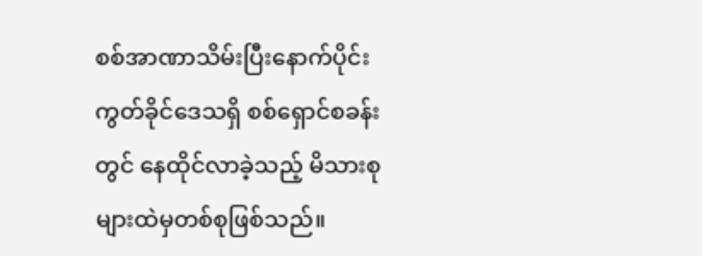စစ်အာဏာသိမ်းပြီးနောက်ပိုင်း ကွတ်ခိုင်ဒေသရှိ စစ်ရှောင်စခန်းတွင် နေထိုင်လာခဲ့သည့် မိသားစုများထဲမှတစ်စုဖြစ်သည်။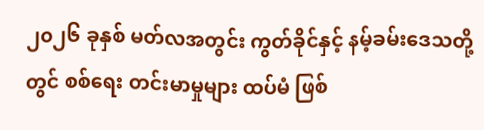၂၀၂၆ ခုနှစ် မတ်လအတွင်း ကွတ်ခိုင်နှင့် နမ့်ခမ်းဒေသတို့တွင် စစ်ရေး တင်းမာမှုများ ထပ်မံ ဖြစ်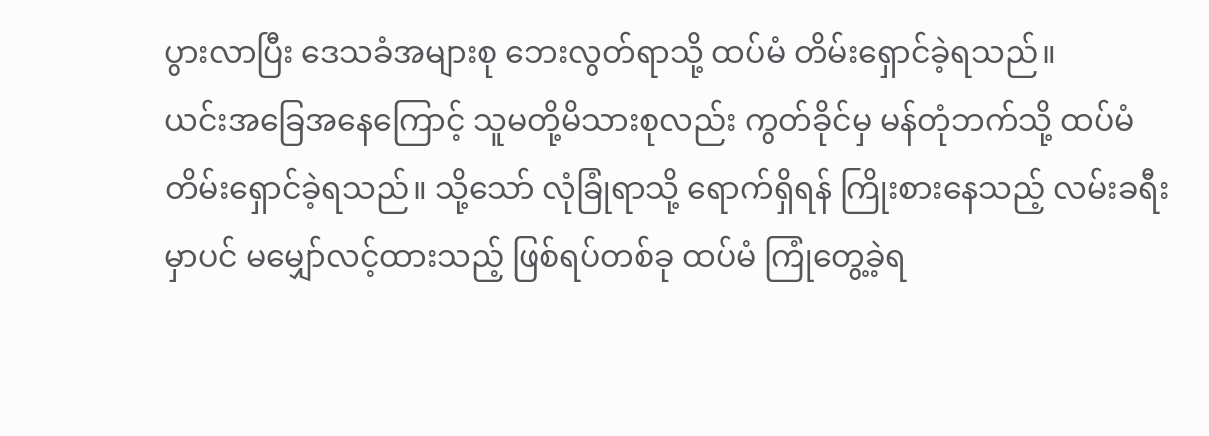ပွားလာပြီး ဒေသခံအများစု ဘေးလွတ်ရာသို့ ထပ်မံ တိမ်းရှောင်ခဲ့ရသည်။
ယင်းအခြေအနေကြောင့် သူမတို့မိသားစုလည်း ကွတ်ခိုင်မှ မန်တုံဘက်သို့ ထပ်မံ တိမ်းရှောင်ခဲ့ရသည်။ သို့သော် လုံခြုံရာသို့ ရောက်ရှိရန် ကြိုးစားနေသည့် လမ်းခရီးမှာပင် မမျှော်လင့်ထားသည့် ဖြစ်ရပ်တစ်ခု ထပ်မံ ကြုံတွေ့ခဲ့ရ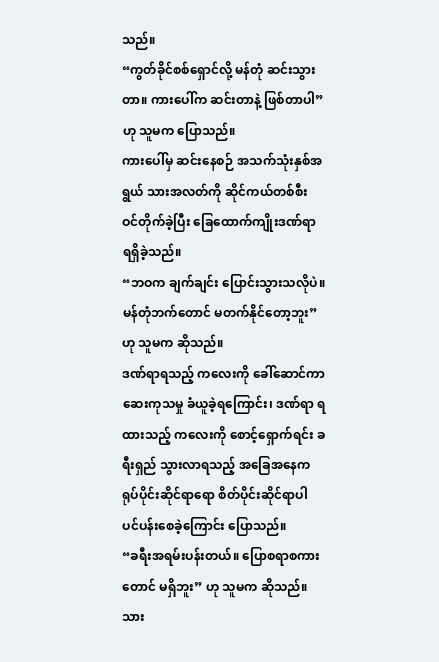သည်။
“ကွတ်ခိုင်စစ်ရှောင်လို့ မန်တုံ ဆင်းသွားတာ။ ကားပေါ်က ဆင်းတာနဲ့ ဖြစ်တာပါ” ဟု သူမက ပြောသည်။
ကားပေါ်မှ ဆင်းနေစဉ် အသက်သုံးနှစ်အရွယ် သားအလတ်ကို ဆိုင်ကယ်တစ်စီး ဝင်တိုက်ခဲ့ပြီး ခြေထောက်ကျိုးဒဏ်ရာ ရရှိခဲ့သည်။
“ဘဝက ချက်ချင်း ပြောင်းသွားသလိုပဲ။ မန်တုံဘက်တောင် မတက်နိုင်တော့ဘူး” ဟု သူမက ဆိုသည်။
ဒဏ်ရာရသည့် ကလေးကို ခေါ်ဆောင်ကာ ဆေးကုသမှု ခံယူခဲ့ရကြောင်း၊ ဒဏ်ရာ ရထားသည့် ကလေးကို စောင့်ရှောက်ရင်း ခရီးရှည် သွားလာရသည့် အခြေအနေက ရုပ်ပိုင်းဆိုင်ရာရော စိတ်ပိုင်းဆိုင်ရာပါ ပင်ပန်းစေခဲ့ကြောင်း ပြောသည်။
“ခရီးအရမ်းပန်းတယ်။ ပြောစရာစကားတောင် မရှိဘူး” ဟု သူမက ဆိုသည်။
သား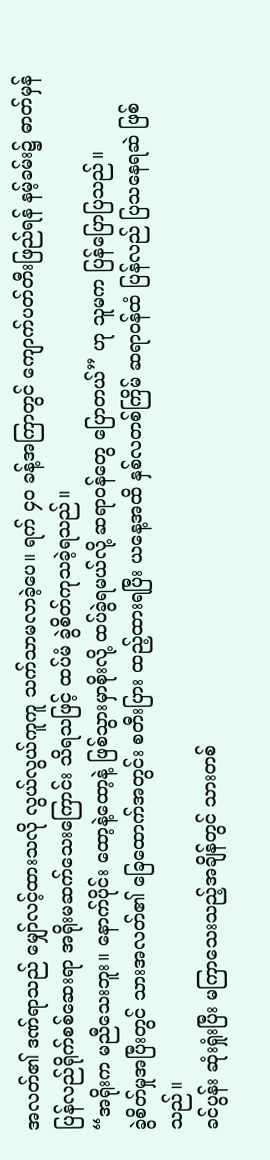အလတ်၏ ဒဏ်ရာသည် မျှော်လင့်ထားသလို လွယ်လွယ်ကူကူ သက်သာမလာခဲ့ပေ။ ရက် ၄၀ ခန့်အကြာတွင် ကျောက်ပတ်တီးဖြည်ရန် နမ့်ခမ်း၌ ဓာတ်မှန် ပြန်လည်ရိုက်စစ်ဆေးရာ အရိုးမဆက်သေးကြောင်း သိရသဖြင့် ထပ်မံ ခွဲစိတ်ကုသခဲ့ရသည်။
“အရိုးက မညီသေးဘူး။ နောက်ပိုင်း ထော့နဲ့ထော့နဲ့ ဖြစ်သွားမှာစိုးလို့ ထပ်ခွဲရမယ်လို့ ဆရာဝန်တွေ ပြောတယ်” ဟု သူမက ပြန်ပြောပြသည်။
ခွဲစိတ်မှုအပြီးတွင် သားအလတ်၏ ခြေထောက်အတွင်း စတီးပြား ထည့်ထားရပြီး ယနေ့အထိ နှစ်လတစ်ကြိမ် ဆရာဝန်ထံ ပြန်လည် ပြသနေရဆဲ ဖြစ်သည်။
ခင်ပွန်း ဆုံးရှုံးပြီး မကြာသေးသည့်အချိန်တွင် သားတစ်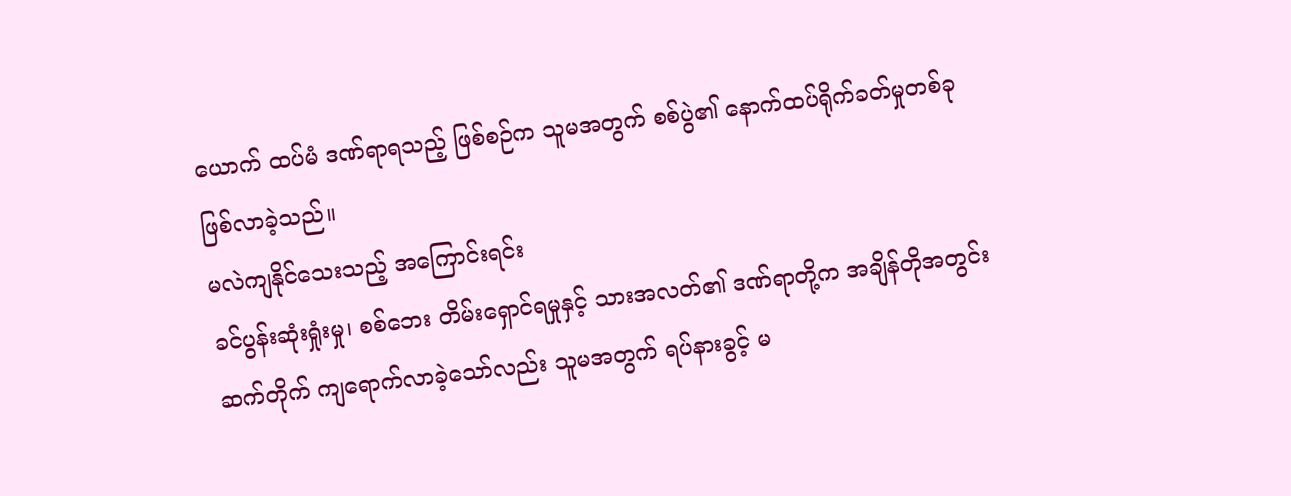ယောက် ထပ်မံ ဒဏ်ရာရသည့် ဖြစ်စဉ်က သူမအတွက် စစ်ပွဲ၏ နောက်ထပ်ရိုက်ခတ်မှုတစ်ခု ဖြစ်လာခဲ့သည်။
မလဲကျနိုင်သေးသည့် အကြောင်းရင်း
ခင်ပွန်းဆုံးရှုံးမှု၊ စစ်ဘေး တိမ်းရှောင်ရမှုနှင့် သားအလတ်၏ ဒဏ်ရာတို့က အချိန်တိုအတွင်း ဆက်တိုက် ကျရောက်လာခဲ့သော်လည်း သူမအတွက် ရပ်နားခွင့် မ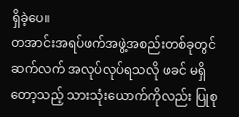ရှိခဲ့ပေ။
တအာင်းအရပ်ဖက်အဖွဲ့အစည်းတစ်ခုတွင် ဆက်လက် အလုပ်လုပ်ရသလို ဖခင် မရှိတော့သည့် သားသုံးယောက်ကိုလည်း ပြုစု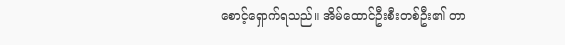စောင့်ရှောက်ရသည်။ အိမ်ထောင်ဦးစီးတစ်ဦး၏ တာ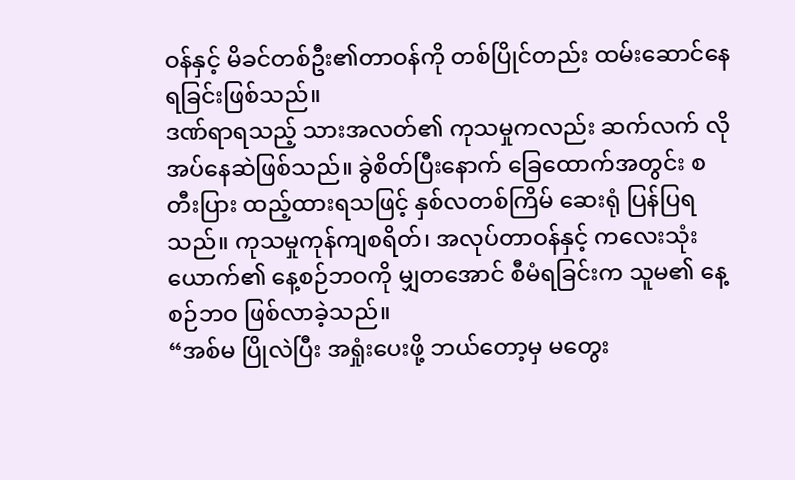ဝန်နှင့် မိခင်တစ်ဦး၏တာဝန်ကို တစ်ပြိုင်တည်း ထမ်းဆောင်နေရခြင်းဖြစ်သည်။
ဒဏ်ရာရသည့် သားအလတ်၏ ကုသမှုကလည်း ဆက်လက် လိုအပ်နေဆဲဖြစ်သည်။ ခွဲစိတ်ပြီးနောက် ခြေထောက်အတွင်း စတီးပြား ထည့်ထားရသဖြင့် နှစ်လတစ်ကြိမ် ဆေးရုံ ပြန်ပြရသည်။ ကုသမှုကုန်ကျစရိတ်၊ အလုပ်တာဝန်နှင့် ကလေးသုံးယောက်၏ နေ့စဉ်ဘဝကို မျှတအောင် စီမံရခြင်းက သူမ၏ နေ့စဉ်ဘဝ ဖြစ်လာခဲ့သည်။
“အစ်မ ပြိုလဲပြီး အရှုံးပေးဖို့ ဘယ်တော့မှ မတွေး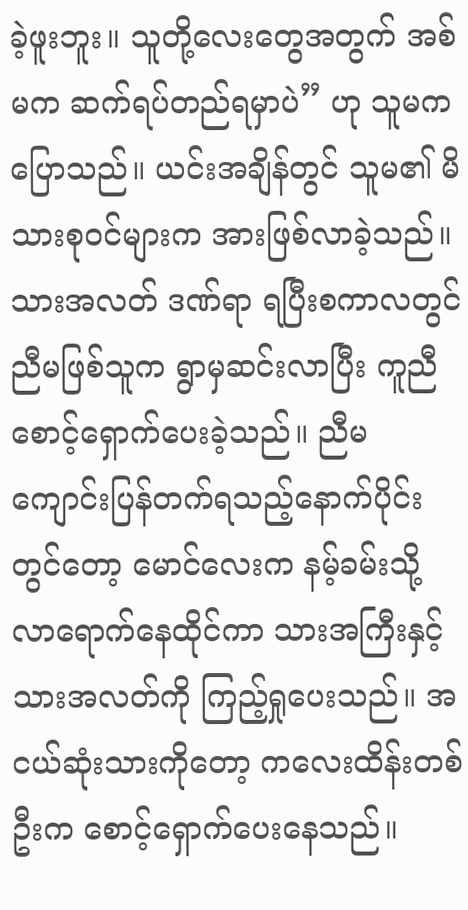ခဲ့ဖူးဘူး။ သူတို့လေးတွေအတွက် အစ်မက ဆက်ရပ်တည်ရမှာပဲ” ဟု သူမက ပြောသည်။ ယင်းအချိန်တွင် သူမ၏ မိသားစုဝင်များက အားဖြစ်လာခဲ့သည်။
သားအလတ် ဒဏ်ရာ ရပြီးစကာလတွင် ညီမဖြစ်သူက ရွာမှဆင်းလာပြီး ကူညီစောင့်ရှောက်ပေးခဲ့သည်။ ညီမ ကျောင်းပြန်တက်ရသည့်နောက်ပိုင်းတွင်တော့ မောင်လေးက နမ့်ခမ်းသို့ လာရောက်နေထိုင်ကာ သားအကြီးနှင့် သားအလတ်ကို ကြည့်ရှုပေးသည်။ အငယ်ဆုံးသားကိုတော့ ကလေးထိန်းတစ်ဦးက စောင့်ရှောက်ပေးနေသည်။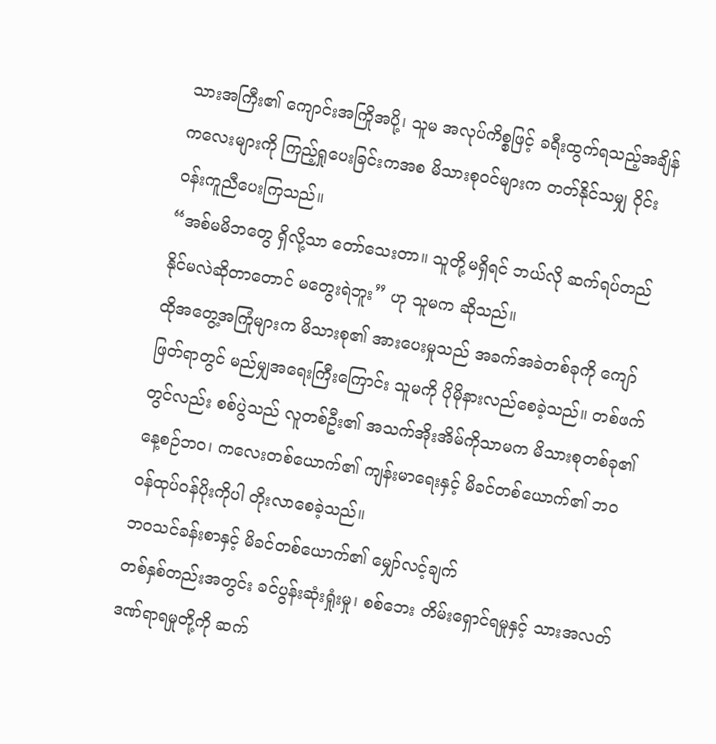သားအကြီး၏ ကျောင်းအကြိုအပို့၊ သူမ အလုပ်ကိစ္စဖြင့် ခရီးထွက်ရသည့်အချိန် ကလေးများကို ကြည့်ရှုပေးခြင်းကအစ မိသားစုဝင်များက တတ်နိုင်သမျှ ဝိုင်းဝန်းကူညီပေးကြသည်။
“အစ်မမိဘတွေ ရှိလို့သာ တော်သေးတာ။ သူတို့မရှိရင် ဘယ်လို ဆက်ရပ်တည်နိုင်မလဲဆိုတာတောင် မတွေးရဲဘူး” ဟု သူမက ဆိုသည်။
ထိုအတွေ့အကြုံများက မိသားစု၏ အားပေးမှုသည် အခက်အခဲတစ်ခုကို ကျော်ဖြတ်ရာတွင် မည်မျှအရေးကြီးကြောင်း သူမကို ပိုမိုနားလည်စေခဲ့သည်။ တစ်ဖက်တွင်လည်း စစ်ပွဲသည် လူတစ်ဦး၏ အသက်အိုးအိမ်ကိုသာမက မိသားစုတစ်ခု၏ နေ့စဉ်ဘဝ၊ ကလေးတစ်ယောက်၏ ကျန်းမာရေးနှင့် မိခင်တစ်ယောက်၏ ဘဝဝန်ထုပ်ဝန်ပိုးကိုပါ တိုးလာစေခဲ့သည်။
ဘဝသင်ခန်းစာနှင့် မိခင်တစ်ယောက်၏ မျှော်လင့်ချက်
တစ်နှစ်တည်းအတွင်း ခင်ပွန်းဆုံးရှုံးမှု၊ စစ်ဘေး တိမ်းရှောင်ရမှုနှင့် သားအလတ် ဒဏ်ရာရမှုတို့ကို ဆက်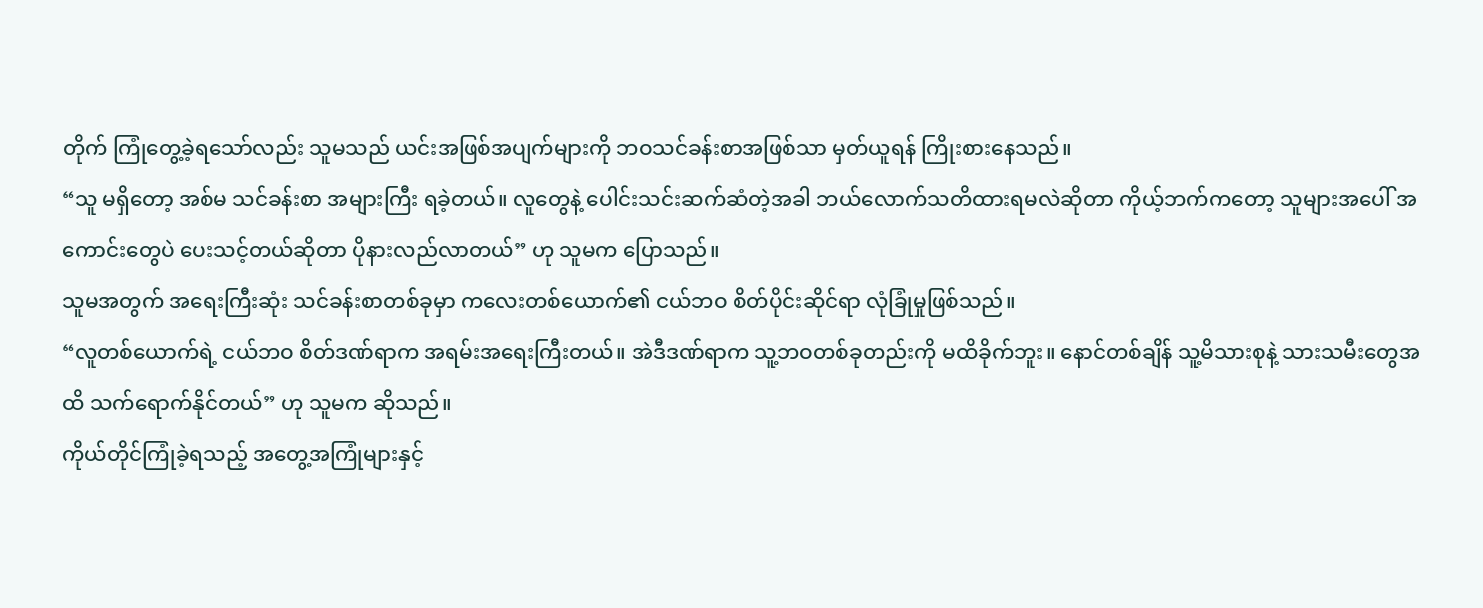တိုက် ကြုံတွေ့ခဲ့ရသော်လည်း သူမသည် ယင်းအဖြစ်အပျက်များကို ဘဝသင်ခန်းစာအဖြစ်သာ မှတ်ယူရန် ကြိုးစားနေသည်။
“သူ မရှိတော့ အစ်မ သင်ခန်းစာ အများကြီး ရခဲ့တယ်။ လူတွေနဲ့ ပေါင်းသင်းဆက်ဆံတဲ့အခါ ဘယ်လောက်သတိထားရမလဲဆိုတာ ကိုယ့်ဘက်ကတော့ သူများအပေါ် အကောင်းတွေပဲ ပေးသင့်တယ်ဆိုတာ ပိုနားလည်လာတယ်” ဟု သူမက ပြောသည်။
သူမအတွက် အရေးကြီးဆုံး သင်ခန်းစာတစ်ခုမှာ ကလေးတစ်ယောက်၏ ငယ်ဘဝ စိတ်ပိုင်းဆိုင်ရာ လုံခြုံမှုဖြစ်သည်။
“လူတစ်ယောက်ရဲ့ ငယ်ဘဝ စိတ်ဒဏ်ရာက အရမ်းအရေးကြီးတယ်။ အဲဒီဒဏ်ရာက သူ့ဘဝတစ်ခုတည်းကို မထိခိုက်ဘူး။ နောင်တစ်ချိန် သူ့မိသားစုနဲ့ သားသမီးတွေအထိ သက်ရောက်နိုင်တယ်” ဟု သူမက ဆိုသည်။
ကိုယ်တိုင်ကြုံခဲ့ရသည့် အတွေ့အကြုံများနှင့်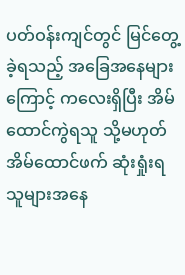ပတ်ဝန်းကျင်တွင် မြင်တွေ့ခဲ့ရသည့် အခြေအနေများကြောင့် ကလေးရှိပြီး အိမ်ထောင်ကွဲရသူ သို့မဟုတ် အိမ်ထောင်ဖက် ဆုံးရှုံးရသူများအနေ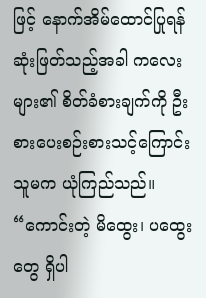ဖြင့် နောက်အိမ်ထောင်ပြုရန် ဆုံးဖြတ်သည့်အခါ ကလေးများ၏ စိတ်ခံစားချက်ကို ဦးစားပေးစဉ်းစားသင့်ကြောင်း သူမက ယုံကြည်သည်။
“ကောင်းတဲ့ မိထွေး၊ ပထွေးတွေ ရှိပါ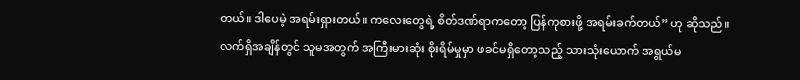တယ်။ ဒါပေမဲ့ အရမ်းရှားတယ်။ ကလေးတွေရဲ့ စိတ်ဒဏ်ရာကတော့ ပြန်ကုစားဖို့ အရမ်းခက်တယ်” ဟု ဆိုသည်။
လက်ရှိအချိန်တွင် သူမအတွက် အကြီးမားဆုံး စိုးရိမ်မှုမှာ ဖခင်မရှိတော့သည့် သားသုံးယောက် အရွယ်မ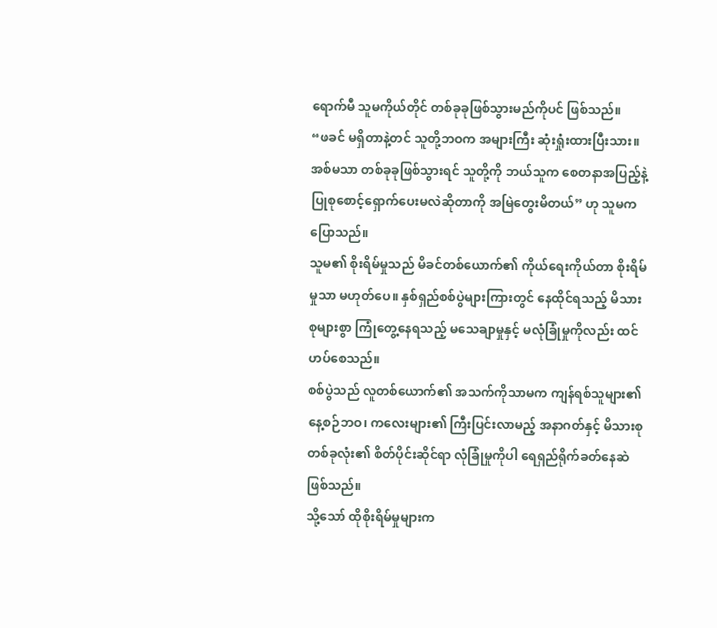ရောက်မီ သူမကိုယ်တိုင် တစ်ခုခုဖြစ်သွားမည်ကိုပင် ဖြစ်သည်။
“ဖခင် မရှိတာနဲ့တင် သူတို့ဘဝက အများကြီး ဆုံးရှုံးထားပြီးသား။ အစ်မသာ တစ်ခုခုဖြစ်သွားရင် သူတို့ကို ဘယ်သူက စေတနာအပြည့်နဲ့ ပြုစုစောင့်ရှောက်ပေးမလဲဆိုတာကို အမြဲတွေးမိတယ်” ဟု သူမက ပြောသည်။
သူမ၏ စိုးရိမ်မှုသည် မိခင်တစ်ယောက်၏ ကိုယ်ရေးကိုယ်တာ စိုးရိမ်မှုသာ မဟုတ်ပေ။ နှစ်ရှည်စစ်ပွဲများကြားတွင် နေထိုင်ရသည့် မိသားစုများစွာ ကြုံတွေ့နေရသည့် မသေချာမှုနှင့် မလုံခြုံမှုကိုလည်း ထင်ဟပ်စေသည်။
စစ်ပွဲသည် လူတစ်ယောက်၏ အသက်ကိုသာမက ကျန်ရစ်သူများ၏ နေ့စဉ်ဘဝ၊ ကလေးများ၏ ကြီးပြင်းလာမည့် အနာဂတ်နှင့် မိသားစုတစ်ခုလုံး၏ စိတ်ပိုင်းဆိုင်ရာ လုံခြုံမှုကိုပါ ရေရှည်ရိုက်ခတ်နေဆဲ ဖြစ်သည်။
သို့သော် ထိုစိုးရိမ်မှုများက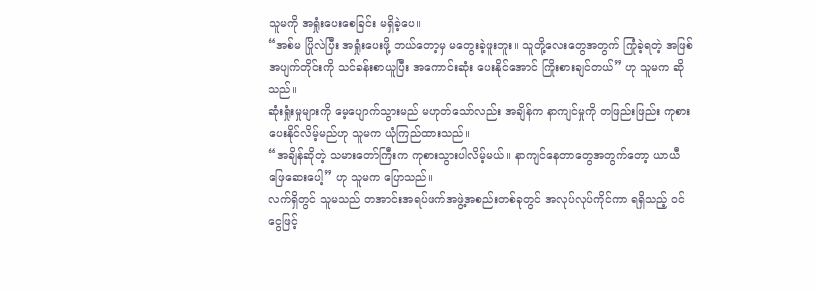သူမကို အရှုံးပေးစေခြင်း မရှိခဲ့ပေ။
“အစ်မ ပြိုလဲပြီး အရှုံးပေးဖို့ ဘယ်တော့မှ မတွေးခဲ့ဖူးဘူး။ သူတို့လေးတွေအတွက် ကြုံခဲ့ရတဲ့ အဖြစ်အပျက်တိုင်းကို သင်ခန်းစာယူပြီး အကောင်းဆုံး ပေးနိုင်အောင် ကြိုးစားချင်တယ်” ဟု သူမက ဆိုသည်။
ဆုံးရှုံးမှုများကို မေ့ပျောက်သွားမည် မဟုတ်သော်လည်း အချိန်က နာကျင်မှုကို တဖြည်းဖြည်း ကုစားပေးနိုင်လိမ့်မည်ဟု သူမက ယုံကြည်ထားသည်။
“အချိန်ဆိုတဲ့ သမားတော်ကြီးက ကုစားသွားပါလိမ့်မယ်။ နာကျင်နေတာတွေအတွက်တော့ ယာယီ ဖြေဆေးပေါ့” ဟု သူမက ပြောသည်။
လက်ရှိတွင် သူမသည် တအာင်းအရပ်ဖက်အဖွဲ့အစည်းတစ်ခုတွင် အလုပ်လုပ်ကိုင်ကာ ရရှိသည့် ဝင်ငွေဖြင့်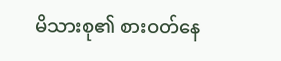မိသားစု၏ စားဝတ်နေ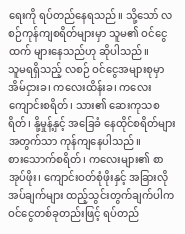ရေးကို ရပ်တည်နေရသည်။ သို့သော် လစဉ်ကုန်ကျစရိတ်များမှာ သူမ၏ ဝင်ငွေထက် များနေသည်ဟု ဆိုပါသည်။
သူမရရှိသည့် လစဉ် ဝင်ငွေအများစုမှာ အိမ်ငှားခ၊ ကလေးထိန်းခ၊ ကလေးကျောင်းစရိတ်၊ သား၏ ဆေးကုသစရိတ်၊ နို့မှုန့်နှင့် အခြေခံ နေထိုင်စရိတ်များအတွက်သာ ကုန်ကျနေပါသည်။
စားသောက်စရိတ်၊ ကလေးများ၏ စာအုပ်ဖိုး၊ ကျောင်းဝတ်စုံဖိုးနှင့် အခြားလိုအပ်ချက်များ ထည့်သွင်းတွက်ချက်ပါက ဝင်ငွေတစ်ခုတည်းဖြင့် ရပ်တည်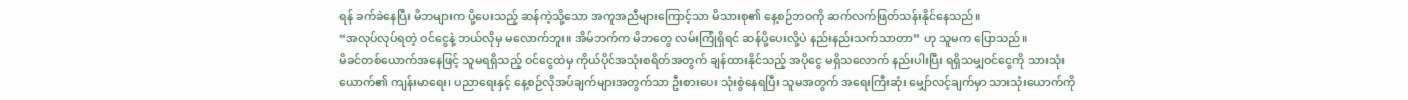ရန် ခက်ခဲနေပြီး မိဘများက ပို့ပေးသည့် ဆန်ကဲ့သို့သော အကူအညီများကြောင့်သာ မိသားစု၏ နေ့စဉ်ဘဝကို ဆက်လက်ဖြတ်သန်းနိုင်နေသည်။
“အလုပ်လုပ်ရတဲ့ ဝင်ငွေနဲ့ ဘယ်လိုမှ မလောက်ဘူး။ အိမ်ဘက်က မိဘတွေ လမ်းကြုံရှိရင် ဆန်ပို့ပေးလို့ပဲ နည်းနည်းသက်သာတာ” ဟု သူမက ပြောသည်။
မိခင်တစ်ယောက်အနေဖြင့် သူမရရှိသည့် ဝင်ငွေထဲမှ ကိုယ်ပိုင်အသုံးစရိတ်အတွက် ချန်ထားနိုင်သည့် အပိုငွေ မရှိသလောက် နည်းပါးပြီး ရရှိသမျှဝင်ငွေကို သားသုံးယောက်၏ ကျန်းမာရေး၊ ပညာရေးနှင့် နေ့စဉ်လိုအပ်ချက်များအတွက်သာ ဦးစားပေး သုံးစွဲနေရပြီး သူမအတွက် အရေးကြီးဆုံး မျှော်လင့်ချက်မှာ သားသုံးယောက်ကို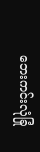ဘေးကင်းလုံခြုံ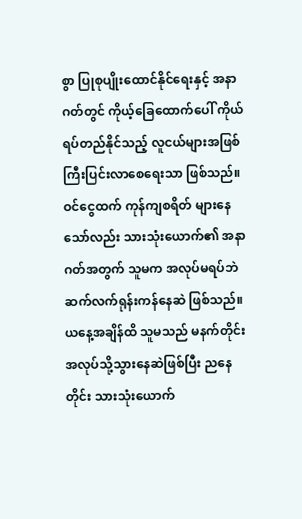စွာ ပြုစုပျိုးထောင်နိုင်ရေးနှင့် အနာဂတ်တွင် ကိုယ့်ခြေထောက်ပေါ် ကိုယ်ရပ်တည်နိုင်သည့် လူငယ်များအဖြစ် ကြီးပြင်းလာစေရေးသာ ဖြစ်သည်။
ဝင်ငွေထက် ကုန်ကျစရိတ် များနေသော်လည်း သားသုံးယောက်၏ အနာဂတ်အတွက် သူမက အလုပ်မရပ်ဘဲ ဆက်လက်ရုန်းကန်နေဆဲ ဖြစ်သည်။
ယနေ့အချိန်ထိ သူမသည် မနက်တိုင်း အလုပ်သို့သွားနေဆဲဖြစ်ပြီး ညနေတိုင်း သားသုံးယောက်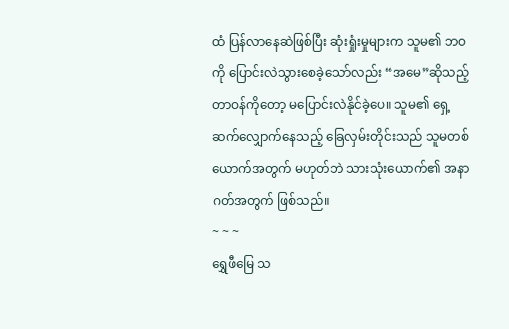ထံ ပြန်လာနေဆဲဖြစ်ပြီး ဆုံးရှုံးမှုများက သူမ၏ ဘဝကို ပြောင်းလဲသွားစေခဲ့သော်လည်း “အမေ”ဆိုသည့် တာဝန်ကိုတော့ မပြောင်းလဲနိုင်ခဲ့ပေ။ သူမ၏ ရှေ့ဆက်လျှောက်နေသည့် ခြေလှမ်းတိုင်းသည် သူမတစ်ယောက်အတွက် မဟုတ်ဘဲ သားသုံးယောက်၏ အနာဂတ်အတွက် ဖြစ်သည်။
~ ~ ~
ရွှေဖီမြေ သ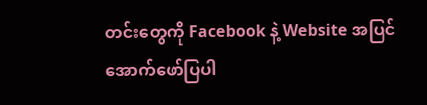တင်းတွေကို Facebook နဲ့ Website အပြင် အောက်ဖော်ပြပါ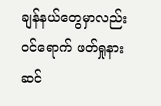ချန်နယ်တွေမှာလည်း ဝင်ရောက် ဖတ်ရှုနားဆင်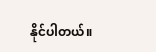နိုင်ပါတယ်။